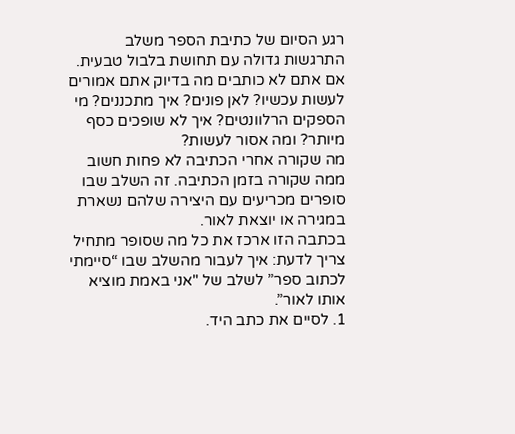רגע הסיום של כתיבת הספר משלב התרגשות גדולה עם תחושת בלבול טבעית. אם אתם לא כותבים מה בדיוק אתם אמורים לעשות עכשיו? לאן פונים? איך מתכננים? מי הספקים הרלוונטים? איך לא שופכים כסף מיותר? ומה אסור לעשות?
מה שקורה אחרי הכתיבה לא פחות חשוב ממה שקורה בזמן הכתיבה. זה השלב שבו סופרים מכריעים עם היצירה שלהם נשארת במגירה או יוצאת לאור.
בכתבה הזו ארכז את כל מה שסופר מתחיל צריך לדעת: איך לעבור מהשלב שבו “סיימתי לכתוב ספר” לשלב של "אני באמת מוציא אותו לאור”.
1. לסיים את כתב היד.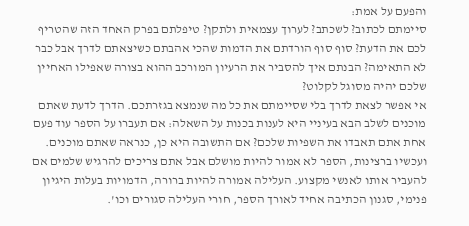והפעם על אמת:
סיימתם לכתוב? לשכתב? לערוך עצמאית ולתקן? טיפלתם בפרק האחד הזה שהטריף לכם את הדעת? סוף סוף הורדתם את הדמות שהכי אהבתם כשיצאתם לדרך אבל כבר לא התאימה? הבנתם איך להסביר את הרעיון המורכב ההוא בצורה שאפילו האחיין שלכם יהיה מסוגל לקלוט?
אי אפשר לצאת לדרך בלי שסיימתם את כל מה שנמצא בגזרתכם. הדרך לדעת שאתם מוכנים לשלב הבא בעיניי היא לענות בכנות על השאלה: אם תעברו על הספר עוד פעם אחת אתם תאבדו את השפיות שלכם? אם התשובה היא כן, כנראה שאתם מוכנים.
ועכשיו ברצינות, הספר לא אמור להיות מושלם אבל אתם צריכים להרגיש שלמים אם להעביר אותו לאנשי מקצוע. העלילה אמורה להיות ברורה, הדמויות בעלות היגיון פנימי, סגנון הכתיבה אחיד לאורך הספר, חורי העלילה סגורים וכו'.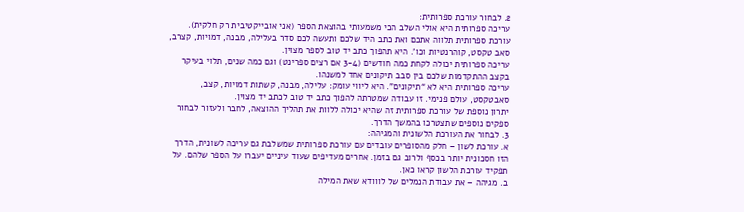2. לבחור עורכת ספרותית:
עריכה ספרותית היא אולי השלב הכי משמעותי בהוצאת הספר (אני אובייקטיבית רק חלקית). עורכת ספרותית תלווה אתכם ואת כתב היד שלכם ותעשה לכם סדר בעלילה, מבנה, דמויות, קצרב, סאב טקסט, קוהרנטיות וכו'. היא תהפוך כתב יד טוב לספר מצוין.
עריכה ספרותית יכולה לקחת כמה חודשים (3-4 אם רצים ספרינט) וגם כמה שנים, תלוי בעיקר בקצב ההתקדמות שלכם בין סבב תיקונים אחד למשנהו.
עריכה ספרותית היא לא “תיקונים”. היא ליווי עומק: עלילה, מבנה, קשתות דמויות, קצב, סאבטקסט, עולם פנימי. זו עבודה שמטרתה להפוך כתב יד טוב לכתב יד מצוין.
יתרון נוספת של עורכת ספרותית זה שהיא יכולה ללוות את תהליך ההוצאה, לחבר ולעזור לבחור ספקים נוספים שתצטרכו בהמשך הדרך.
3. לבחור את העורכת הלשונית והמגיהה:
א. עורכת לשון – חלק מהסופרים עובדים עם עורכת ספרותית שמשלבת גם עריכה לשונית, הדרך הזו חסכונית יותר בכסף ולרוב גם בזמן. אחרים מעדיפים שעוד עיניים יעברו על הספר שלהם. על תפקיד עורכת הלשון קראו כאן.
ב. מגיהה – את עבודת הנמלים של לווודא שאת המילה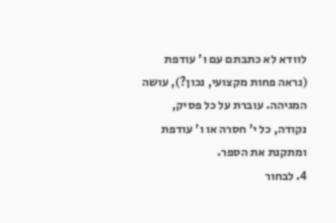לוודא לא כתבתם עם ו' עודפת (נראה פחות מקצועי, נכון?), עושה המגיהה. עוברת על כל פסיק, נקודה, כל י' חסרה או ו' עודפת ומתקנת את הספר.
4. לבחור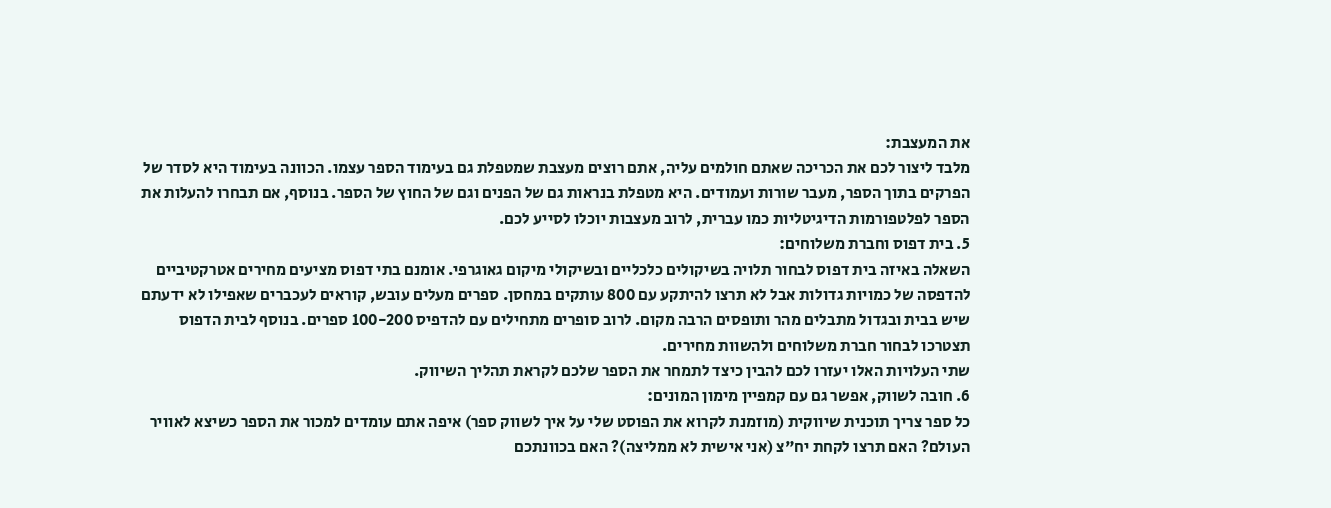את המעצבת:
מלבד ליצור לכם את הכריכה שאתם חולמים עליה, אתם רוצים מעצבת שמטפלת גם בעימוד הספר עצמו. הכוונה בעימוד היא לסדר של הפרקים בתוך הספר, מעבר שורות ועמודים. היא מטפלת בנראות גם של הפנים וגם של החוץ של הספר. בנוסף, אם תבחרו להעלות את הספר לפלטפורמות הדיגיטליות כמו עברית, לרוב מעצבות יוכלו לסייע לכם.
5. בית דפוס וחברת משלוחים:
השאלה באיזה בית דפוס לבחור תלויה בשיקולים כלכליים ובשיקולי מיקום גאוגרפי. אומנם בתי דפוס מציעים מחירים אטרקטיביים להדפסה של כמויות גדולות אבל לא תרצו להיתקע עם 800 עותקים במחסן. ספרים מעלים עובש, קוראים לעכברים שאפילו לא ידעתם שיש בבית ובגדול מתבלים מהר ותופסים הרבה מקום. לרוב סופרים מתחילים עם להדפיס 100-200 ספרים. בנוסף לבית הדפוס תצטרכו לבחור חברת משלוחים ולהשוות מחירים.
שתי העלויות האלו יעזרו לכם להבין כיצד לתמחר את הספר שלכם לקראת תהליך השיווק.
6. חובה לשווק, אפשר גם עם קמפיין מימון המונים:
כל ספר צריך תוכנית שיווקית (מוזמנת לקרוא את הפוסט שלי על איך לשווק ספר) איפה אתם עומדים למכור את הספר כשיצא לאוויר העולם? האם תרצו לקחת יח"צ (אני אישית לא ממליצה)? האם בכוונתכם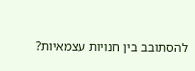להסתובב בין חנויות עצמאיות?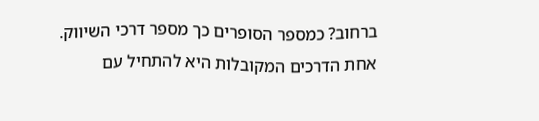ברחוב? כמספר הסופרים כך מספר דרכי השיווק.
אחת הדרכים המקובלות היא להתחיל עם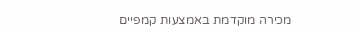מכירה מוקדמת באמצעות קמפיים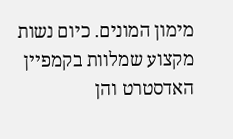מימון המונים. כיום נשות מקצוע שמלוות בקמפיין האדסטרט והן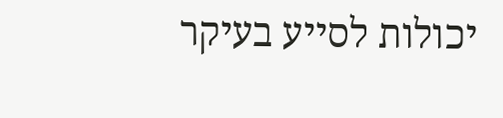יכולות לסייע בעיקר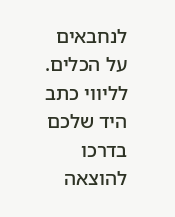לנחבאים על הכלים.
לליווי כתב היד שלכם בדרכו להוצאה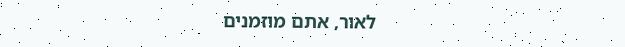לאור, אתם מוזמנים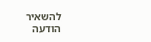להשאיר הודעה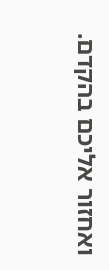ואחזור אליכם בהקדם.